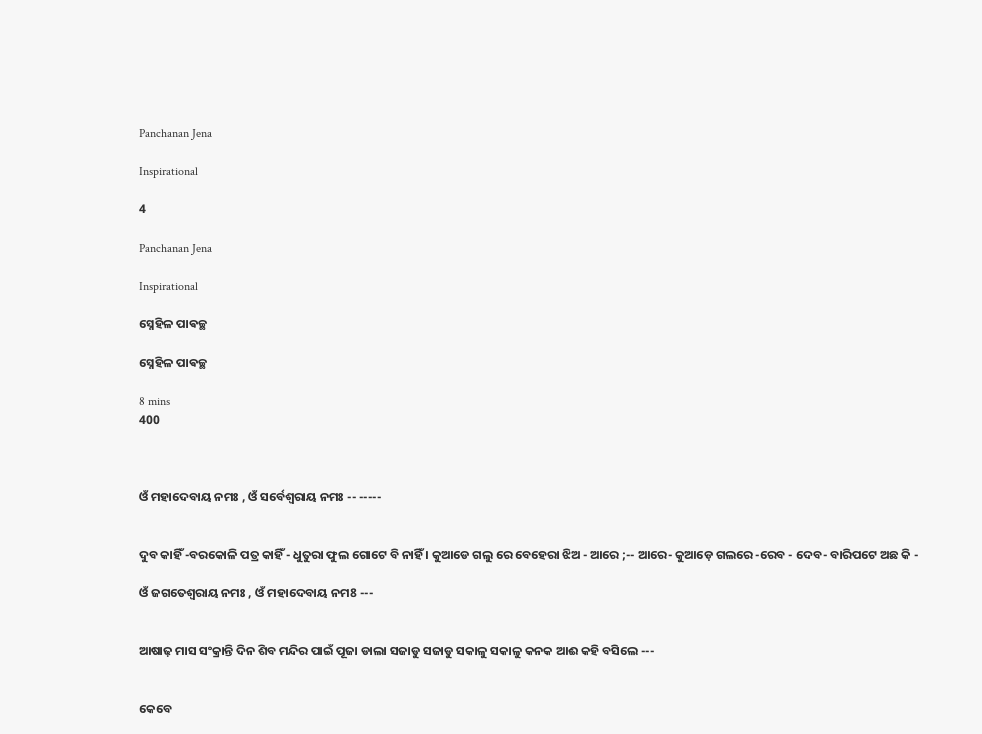Panchanan Jena

Inspirational

4

Panchanan Jena

Inspirational

ସ୍ନେହିଳ ପାଵଚ୍ଛ

ସ୍ନେହିଳ ପାଵଚ୍ଛ

8 mins
400



ଓଁ ମହାଦେବାୟ ନମଃ , ଓଁ ସର୍ବେଶ୍ଵରାୟ ନମଃ -- -----


ଦୁବ କାହିଁ -ବରକୋଳି ପତ୍ର କାହିଁ - ଧୁତୁରା ଫୁଲ ଗୋଟେ ବି ନାହିଁ । କୁଆଡେ ଗଲୁ ରେ ବେହେରା ଝିଅ - ଆରେ ;-- ଆରେ- କୁଆଡ଼େ ଗଲରେ -ରେବ - ଦେବ- ବାରିପଟେ ଅଛ କି -

ଓଁ ଜଗତେଶ୍ୱରାୟ ନମଃ , ଓଁ ମହାଦେବାୟ ନମ8 ---


ଆଷାଢ଼ ମାସ ସଂକ୍ରାନ୍ତି ଦିନ ଶିବ ମନ୍ଦିର ପାଇଁ ପୂଜା ଡାଲା ସଜାଡୁ ସଜାଡୁ ସକାଳୁ ସକାଳୁ କନକ ଆଈ କହି ବସିଲେ ---


କେବେ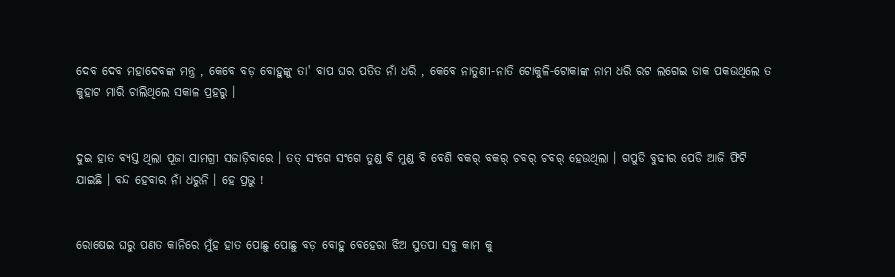ଦେବ ଦେବ ମହାଦେବଙ୍କ ମନ୍ତ୍ର , କେବେ ବଡ଼ ବୋହୁଙ୍କୁ ତା' ବାପ ଘର ପତିତ ନାଁ ଧରି , କେବେ ନାତୁଣୀ-ନାତି ଟୋକୁଳି-ଟୋକାଙ୍କ ନାମ ଧରି ରଟ ଲଗେଇ ଡାକ ପକଉଥିଲେ ତ କୁହାଟ ମାରି ଚାଲିଥିଲେ ସକାଳ ପ୍ରହରୁ ।


ଦୁଇ ହାତ ବ୍ୟସ୍ତ ଥିଲା ପୂଜା ସାମଗ୍ରୀ ସଜାଡ଼ିବାରେ । ତତ୍‌ ସଂଗେ ସଂଗେ ତୁଣ୍ଡ ବି ମୁଣ୍ଡ ବି ବେଶି ବକର୍ ବକର୍ ଚବର୍ ଚବର୍ ହେଉଥିଲା । ଗପୁଡି ବୁଢୀର ପେଡି ଆଜି ଫିଟି ଯାଇଛି । ବନ୍ଦ ହେବାର ନାଁ ଧରୁନି । ହେ ପ୍ରଭୁ !


ରୋଷେଇ ଘରୁ ପଣତ କାନିରେ ମୁଁହ ହାତ ପୋଛୁ ପୋଛୁ ବଡ଼ ବୋହୁ ବେହେରା ଝିଅ ସୁତପା ସବୁ କାମ କୁ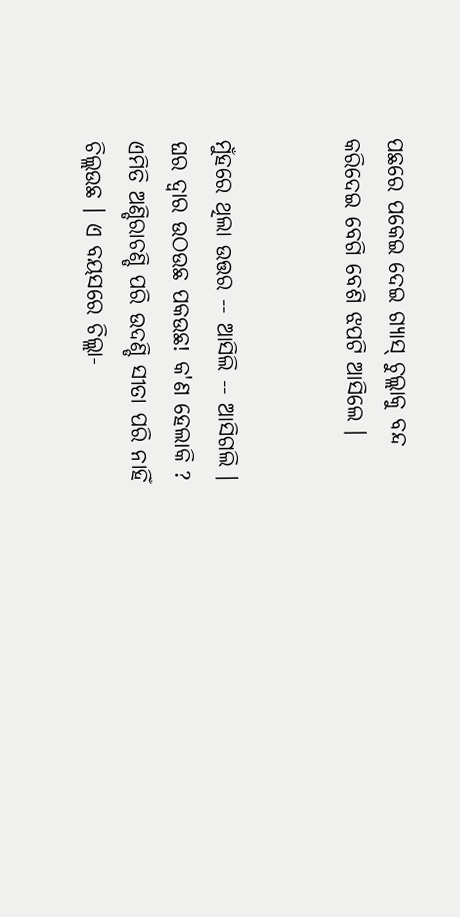ପଛରେ ପକେଇ ଦେଇ ଗ୍ୟାସ୍ ଚୁଲ୍ଲାକୁ ବନ୍ଦ କରିଦେଇ ବେଗି ବେଶି ଝପଟି ଆସିଲେ ।


ମୁଁହରେ ଥିଲା ଉତ୍ତର -- ଆସିଲି -- ଆସିଗଲି । ଘର ଦ୍ଵାର ଉଠଉଛ ପକଉଛ! କ'ଣ ହେଲାକି ? ଏମିତି ଅଣ୍ଡିରାଚଣ୍ଡି ପରି ଉଦଣ୍ଡି ସୀତା ପରି ନାହିଁ ଚିଲ୍ଲଉଛ । ଏ ବୟସରେ ଚିଲ୍ଲା-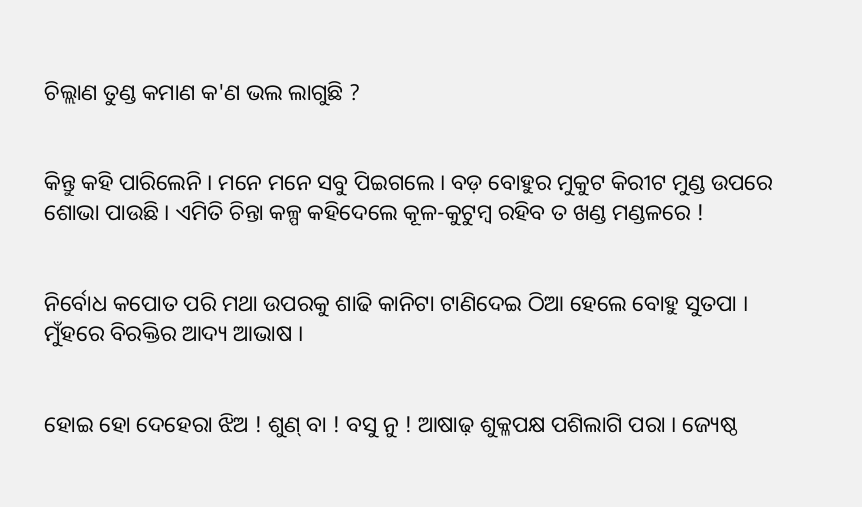ଚିଲ୍ଲାଣ ତୁଣ୍ଡ କମାଣ କ'ଣ ଭଲ ଲାଗୁଛି ?


କିନ୍ତୁ କହି ପାରିଲେନି । ମନେ ମନେ ସବୁ ପିଇଗଲେ । ବଡ଼ ବୋହୁର ମୁକୁଟ କିରୀଟ ମୁଣ୍ଡ ଉପରେ ଶୋଭା ପାଉଛି । ଏମିତି ଚିନ୍ତା କଳ୍ପ କହିଦେଲେ କୂଳ-କୁଟୁମ୍ବ ରହିବ ତ ଖଣ୍ଡ ମଣ୍ଡଳରେ !


ନିର୍ବୋଧ କପୋତ ପରି ମଥା ଉପରକୁ ଶାଢି କାନିଟା ଟାଣିଦେଇ ଠିଆ ହେଲେ ବୋହୁ ସୁତପା । ମୁଁହରେ ବିରକ୍ତିର ଆଦ୍ୟ ଆଭାଷ ।


ହୋଇ ହୋ ଦେହେରା ଝିଅ ! ଶୁଣ୍ ବା ! ବସୁ ନୁ ! ଆଷାଢ଼ ଶୁକ୍ଳପକ୍ଷ ପଶିଲାଗି ପରା । ଜ୍ୟେଷ୍ଠ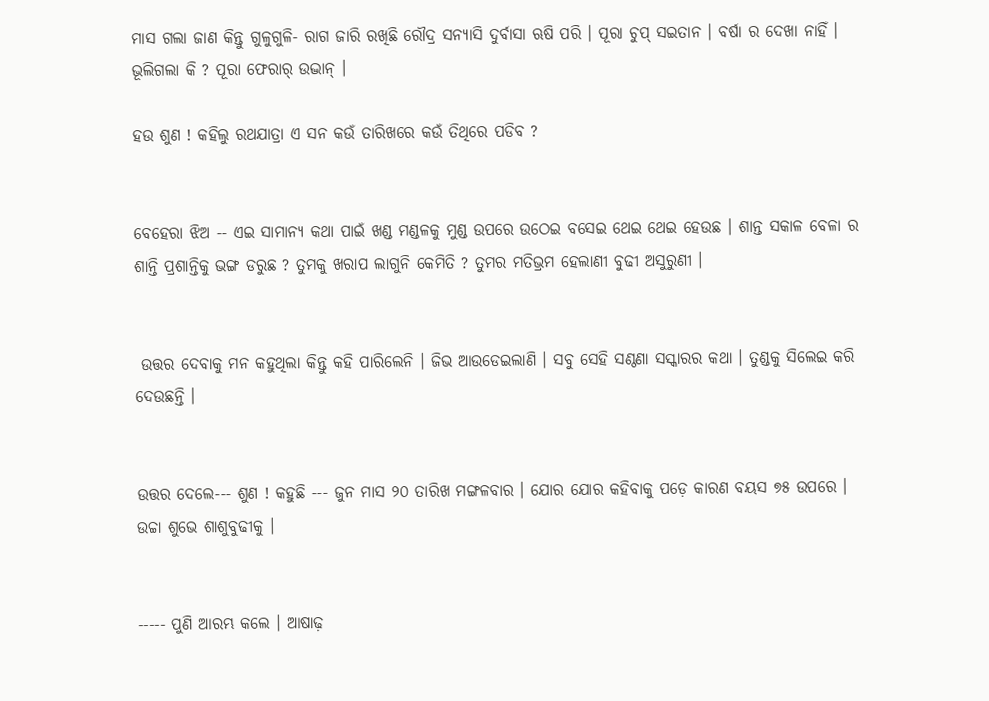ମାସ ଗଲା ଜାଣ କିନ୍ତୁ ଗୁଳୁଗୁଳି- ରାଗ ଜାରି ରଖିଛି ରୌଦ୍ର ସନ୍ୟାସି ଦୁର୍ବାସା ଋଷି ପରି । ପୂରା ଚୁପ୍ ସଇତାନ । ବର୍ଷା ର ଦେଖା ନାହିଁ । ଭୂଲିଗଲା କି ? ପୂରା ଫେରାର୍ ଉଦ୍ଭାନ୍‌ ।

ହଉ ଶୁଣ ! କହିଲୁ ରଥଯାତ୍ରା ଏ ସନ କଉଁ ତାରିଖରେ କଉଁ ତିଥିରେ ପଡିବ ?


ବେହେରା ଝିଅ -- ଏଇ ସାମାନ୍ୟ କଥା ପାଇଁ ଖଣ୍ଡ ମଣ୍ଡଳକୁ ମୁଣ୍ଡ ଉପରେ ଉଠେଇ ବସେଇ ଥେଇ ଥେଇ ହେଉଛ । ଶାନ୍ତ ସକାଳ ବେଳା ର ଶାନ୍ତି ପ୍ରଶାନ୍ତିକୁ ଭଙ୍ଗ ଡରୁଛ ? ତୁମକୁ ଖରାପ ଲାଗୁନି କେମିତି ? ତୁମର ମତିଭ୍ରମ ହେଲାଣୀ ବୁଢୀ ଅସୁରୁଣୀ ।


 ଉତ୍ତର ଦେବାକୁ ମନ କହୁଥିଲା କିନ୍ତୁ କହି ପାରିଲେନି । ଜିଭ ଆଉଡେଇଲାଣି । ସବୁ ସେହି ସଣ୍ଠଣା ସସ୍କାରର କଥା । ତୁଣ୍ଡକୁ ସିଲେଇ କରି ଦେଉଛନ୍ତି ।


ଉତ୍ତର ଦେଲେ--- ଶୁଣ ! କହୁଛି --- ଜୁନ ମାସ ୨୦ ତାରିଖ ମଙ୍ଗଳବାର । ଯୋର ଯୋର କହିବାକୁ ପଡ଼େ କାରଣ ବୟସ ୭୫ ଉପରେ । ଉଚ୍ଚା ଶୁଭେ ଶାଶୁବୁଢୀକୁ ।


----- ପୁଣି ଆରମ୍ଭ କଲେ । ଆଷାଢ଼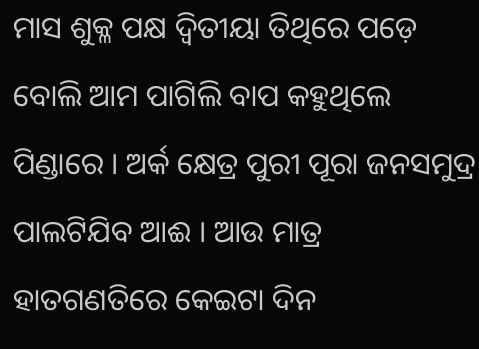ମାସ ଶୁକ୍ଳ ପକ୍ଷ ଦ୍ଵିତୀୟା ତିଥିରେ ପଡ଼େ ବୋଲି ଆମ ପାଗିଲି ବାପ କହୁଥିଲେ ପିଣ୍ଡାରେ । ଅର୍କ କ୍ଷେତ୍ର ପୁରୀ ପୂରା ଜନସମୁଦ୍ର ପାଲଟିଯିବ ଆଈ । ଆଉ ମାତ୍ର ହାତଗଣତିରେ କେଇଟା ଦିନ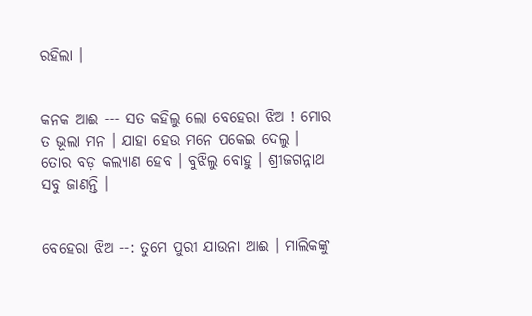ରହିଲା ।


କନକ ଆଈ --- ସତ କହିଲୁ ଲୋ ବେହେରା ଝିଅ ! ମୋର ତ ଭୂଲା ମନ । ଯାହା ହେଉ ମନେ ପକେଇ ଦେଲୁ । ତୋର ବଡ଼ କଲ୍ୟାଣ ହେବ । ବୁଝିଲୁ ବୋହୁ । ଶ୍ରୀଜଗନ୍ନାଥ ସବୁ ଜାଣନ୍ତି ।


ବେହେରା ଝିଅ --: ତୁମେ ପୁରୀ ଯାଉନା ଆଈ । ମାଲିକଙ୍କୁ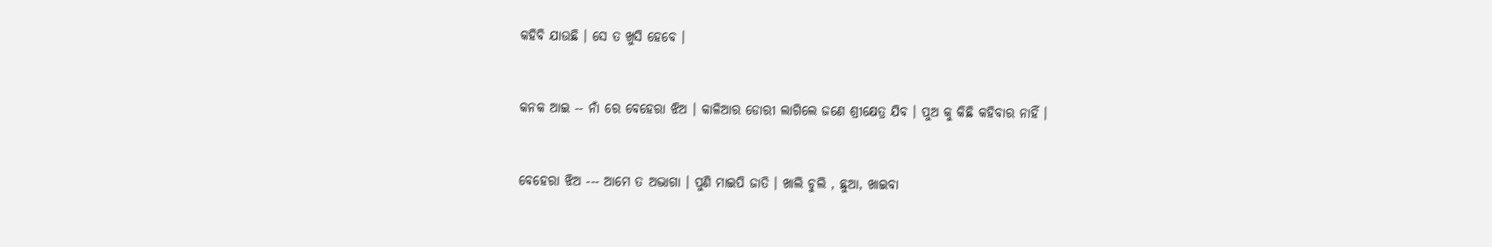କହିବି ଯାଉଛି । ସେ ତ ଖୁସି ହେବେ ।


କନକ ଆଇ -- ନାଁ ରେ ବେହେରା ଝିଅ । କାଳିଆର ଡୋରୀ ଲାଗିଲେ ଜଣେ ଶ୍ରୀକ୍ଷେତ୍ର ଯିବ । ପୁଅ କୁ କିଛି କହିବାର ନାହିଁ ।


ବେହେରା ଝିଅ --- ଆମେ ତ ଅଦ୍ଭାଗା । ପୁଣି ମାଇପି ଜାତି । ଖାଲି ଚୁଲି , ଛୁଆ, ଖାଇବା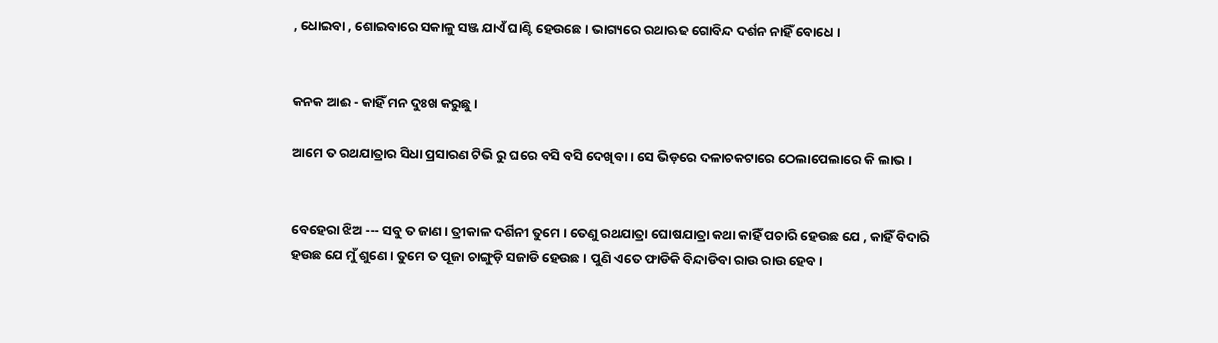, ଧୋଇବା , ଶୋଇବାରେ ସକାଳୁ ସଞ୍ଜ ଯାଏଁ ଘାଣ୍ଟି ହେଉଛେ । ଭାଗ୍ୟରେ ରଥାଋଢ ଗୋବିନ୍ଦ ଦର୍ଶନ ନାହିଁ ବୋଧେ ।


କନକ ଆଈ - କାହିଁ ମନ ଦୁଃଖ କରୁଛୁ ।

ଆମେ ତ ରଥଯାତ୍ରାର ସିଧା ପ୍ରସାରଣ ଟିଭି ରୁ ଘରେ ବସି ବସି ଦେଖିବା । ସେ ଭିଡ଼ରେ ଦଳାଚକଟାରେ ଠେଲାପେଲାରେ କି ଲାଭ ।


ବେହେରା ଝିଅ --- ସବୁ ତ ଜାଣ । ତ୍ରୀକାଳ ଦର୍ଶିନୀ ତୁମେ । ତେଣୁ ରଥଯାତ୍ରା ଘୋଷଯାତ୍ରା କଥା କାହିଁ ପଚାରି ହେଉଛ ଯେ , କାହିଁ ବିଦାରି ହଉଛ ଯେ ମୁଁ ଶୁଣେ । ତୁମେ ତ ପୂଜା ଚାଙ୍ଗୁଡ଼ି ସଜାଡି ହେଉଛ । ପୁଣି ଏତେ ଫାଡିକି ବିନ୍ଦାଡିବା ରାଉ ରାଉ ହେବ।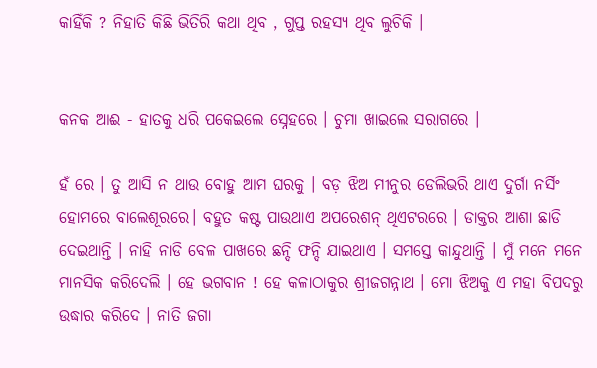କାହିଁକି ? ନିହାତି କିଛି ଭିତିରି କଥା ଥିବ , ଗୁପ୍ତ ରହସ୍ୟ ଥିବ ଲୁଚିକି ।


କନକ ଆଈ - ହାତକୁ ଧରି ପକେଇଲେ ସ୍ନେହରେ । ଚୁମା ଖାଇଲେ ସରାଗରେ ।

ହଁ ରେ । ତୁ ଆସି ନ ଥାଉ ବୋହୁ ଆମ ଘରକୁ । ବଡ଼ ଝିଅ ମୀନୁର ଡେଲିଭରି ଥାଏ ଦୁର୍ଗା ନର୍ସିଂ ହୋମରେ ବାଲେଶୂରରେ। ବହୁତ କଷ୍ଟ ପାଉଥାଏ ଅପରେଶନ୍ ଥିଏଟରରେ । ଡାକ୍ତର ଆଶା ଛାଡି ଦେଇଥାନ୍ତି । ନାହି ନାଡି ବେଳ ପାଖରେ ଛନ୍ଦି ଫନ୍ଦି ଯାଇଥାଏ । ସମସ୍ତେ କାନ୍ଦୁଥାନ୍ତି । ମୁଁ ମନେ ମନେ ମାନସିକ କରିଦେଲି । ହେ ଭଗବାନ ! ହେ କଳାଠାକୁର ଶ୍ରୀଜଗନ୍ନାଥ । ମୋ ଝିଅକୁ ଏ ମହା ବିପଦରୁ ଉଦ୍ଧାର କରିଦେ । ନାତି ଜଗା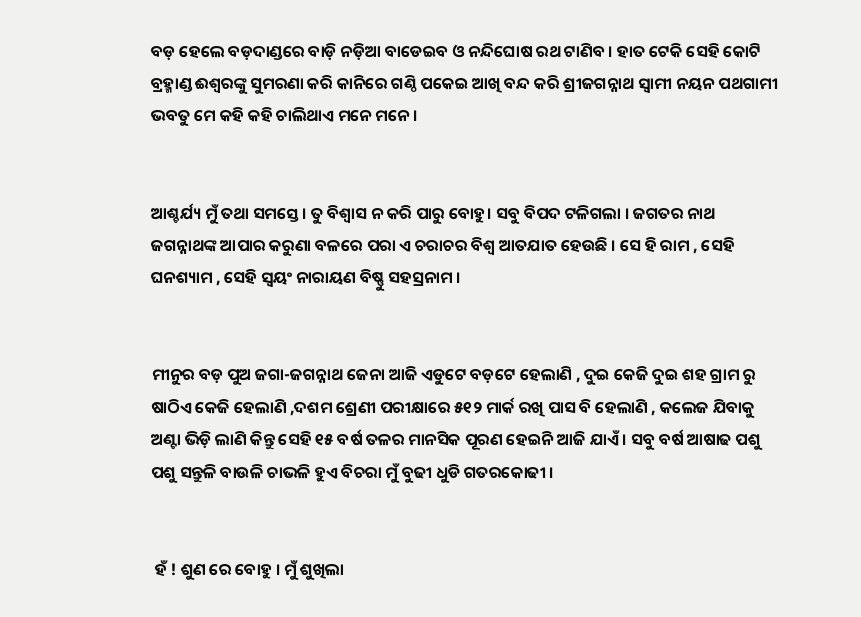ବଡ଼ ହେଲେ ବଡ଼ଦାଣ୍ଡରେ ବାଡ଼ି ନଡ଼ିଆ ବାଡେଇବ ଓ ନନ୍ଦିଘୋଷ ରଥ ଟାଣିବ । ହାତ ଟେକି ସେହି କୋଟି ବ୍ରହ୍ମାଣ୍ଡ ଈଶ୍ଵରଙ୍କୁ ସୁମରଣା କରି କାନିରେ ଗଣ୍ଠି ପକେଇ ଆଖି ବନ୍ଦ କରି ଶ୍ରୀଜଗନ୍ନାଥ ସ୍ଵାମୀ ନୟନ ପଥଗାମୀ ଭବତୁ ମେ କହି କହି ଚାଲିଥାଏ ମନେ ମନେ ।


ଆଶ୍ଚର୍ଯ୍ୟ ମୁଁ ତଥା ସମସ୍ତେ । ତୁ ବିଶ୍ୱାସ ନ କରି ପାରୁ ବୋହୁ। ସବୁ ବିପଦ ଟଳିଗଲା । ଜଗତର ନାଥ ଜଗନ୍ନାଥଙ୍କ ଆପାର କରୁଣା ବଳରେ ପରା ଏ ଚରାଚର ବିଶ୍ଵ ଆତଯାତ ହେଉଛି । ସେ ହି ରାମ , ସେହି ଘନଶ୍ୟାମ , ସେହି ସ୍ୱୟଂ ନାରାୟଣ ବିଷ୍ଣୁ ସହସ୍ରନାମ ।


ମୀନୁର ବଡ଼ ପୁଅ ଜଗା-ଜଗନ୍ନାଥ ଜେନା ଆଜି ଏଡୁଟେ ବଡ଼ଟେ ହେଲାଣି , ଦୁଇ କେଜି ଦୁଇ ଶହ ଗ୍ରାମ ରୁ ଷାଠିଏ କେଜି ହେଲାଣି ,ଦଶମ ଶ୍ରେଣୀ ପରୀକ୍ଷାରେ ୫୧୨ ମାର୍କ ରଖି ପାସ ବି ହେଲାଣି , କଲେଜ ଯିବାକୁ ଅଣ୍ଟା ଭିଡ଼ି ଲାଣି କିନ୍ତୁ ସେହି ୧୫ ବର୍ଷ ତଳର ମାନସିକ ପୂରଣ ହେଇନି ଆଜି ଯାଏଁ । ସବୁ ବର୍ଷ ଆଷାଢ ପଶୁ ପଶୁ ସନ୍ତୁଳି ବାଉଳି ଚାଭଳି ହୁଏ ବିଚରା ମୁଁ ବୁଢୀ ଧୁଡି ଗତରକୋଢୀ ।


 ହଁ ! ଶୁଣ ରେ ବୋହୁ । ମୁଁ ଶୁଖିଲା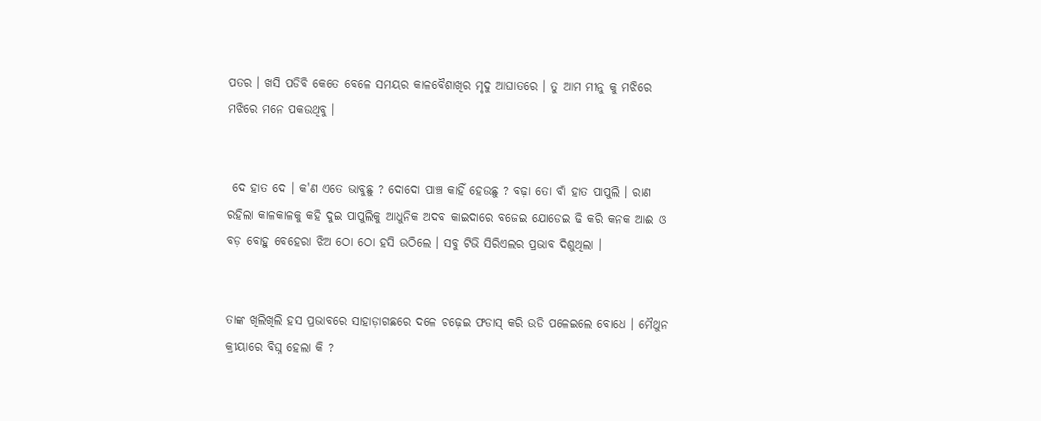ପତର । ଖସି ପଡିବି କେତେ ବେଳେ ସମୟର କାଳବୈଶାଖିର ମୃଦୁ ଆଘାତରେ । ତୁ ଆମ ମୀନୁ କୁ ମଝିରେ ମଝିରେ ମନେ ପକଉଥିବୁ ।


 ଦେ ହାତ ଦେ । କ'ଣ ଏତେ ଭାବୁଛୁ ? ଦୋଦୋ ପାଞ୍ଚ କାହିଁ ହେଉଛୁ ? ବଢ଼ା ତୋ ବାଁ ହାତ ପାପୁଲି । ରାଣ ରହିଲା କାଳକାଳକୁ କହି ଦୁଇ ପାପୁଲିକୁ ଆଧୁନିକ ଅଦବ କାଇଦାରେ ବଜେଇ ଯୋଡେଇ ଢି କରି କନକ ଆଈ ଓ ବଡ଼ ବୋହୁ ବେହେରା ଝିଅ ଠୋ ଠୋ ହସି ଉଠିଲେ । ସବୁ ଟିଭି ସିରିଏଲର ପ୍ରଭାବ ଦିଶୁଥିଲା ।


ତାଙ୍କ ଖିଲିଖିଲି ହସ ପ୍ରଭାବରେ ସାହାଡ଼ାଗଛରେ ଦଳେ ଚଢ଼େଇ ଫଡାସ୍ କରି ଉଡି ପଳେଇଲେ ବୋଧେ । ମୈଥୁନ କ୍ରୀୟାରେ ବିଘ୍ନ ହେଲା କି ?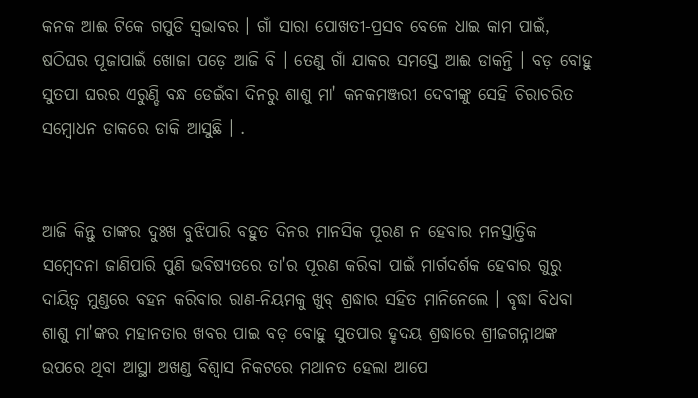କନକ ଆଈ ଟିକେ ଗପୁଡି ସ୍ବଭାବର । ଗାଁ ସାରା ପୋଖତୀ-ପ୍ରସବ ବେଳେ ଧାଇ କାମ ପାଇଁ, ଷଠିଘର ପୂଜାପାଇଁ ଖୋଜା ପଡ଼େ ଆଜି ବି । ତେଣୁ ଗାଁ ଯାକର ସମସ୍ତେ ଆଈ ଡାକନ୍ତି । ବଡ଼ ବୋହୁ ସୁତପା ଘରର ଏରୁଣ୍ଡି ବନ୍ଧ ଡେଇଁବା ଦିନରୁ ଶାଶୁ ମା' କନକମଞ୍ଜରୀ ଦେବୀଙ୍କୁ ସେହି ଚିରାଚରିତ ସମ୍ବୋଧନ ଡାକରେ ଡାକି ଆସୁଛି । .


ଆଜି କିନ୍ତୁ ତାଙ୍କର ଦୁଃଖ ବୁଝିପାରି ବହୁତ ଦିନର ମାନସିକ ପୂରଣ ନ ହେବାର ମନସ୍ତାତ୍ତିକ ସମ୍ବେଦନା ଜାଣିପାରି ପୁଣି ଭବିଷ୍ୟତରେ ତା'ର ପୂରଣ କରିବା ପାଇଁ ମାର୍ଗଦର୍ଶକ ହେବାର ଗୁରୁ ଦାୟିତ୍ଵ ମୁଣ୍ଡରେ ବହନ କରିବାର ରାଣ-ନିୟମକୁ ଖୁବ୍ ଶ୍ରଦ୍ଧାର ସହିତ ମାନିନେଲେ । ବୃଦ୍ଧା ବିଧବା ଶାଶୁ ମା'ଙ୍କର ମହାନତାର ଖବର ପାଇ ବଡ଼ ବୋହୁ ସୁତପାର ହୃଦୟ ଶ୍ରଦ୍ଧାରେ ଶ୍ରୀଜଗନ୍ନାଥଙ୍କ ଉପରେ ଥିବା ଆସ୍ଥା ଅଖଣ୍ଡ ବିଶ୍ୱାସ ନିକଟରେ ମଥାନତ ହେଲା ଆପେ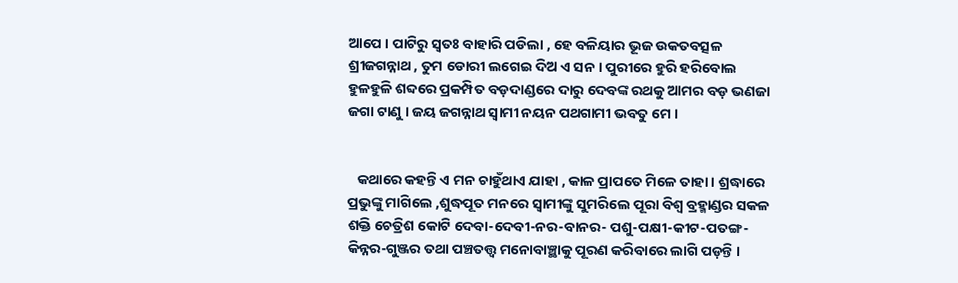ଆପେ । ପାଟିରୁ ସ୍ଵତଃ ବାହାରି ପଡିଲା , ହେ ବଳିୟାର ଭୂଜ ଉକତବତ୍ସଳ ଶ୍ରୀଜଗନ୍ନାଥ , ତୁମ ଡୋରୀ ଲଗେଇ ଦିଅ ଏ ସନ । ପୁରୀରେ ହୁରି ହରିବୋଲ ହୁଳହୁଳି ଶବ୍ଦରେ ପ୍ରକମ୍ପିତ ବଡ଼ଦାଣ୍ଡରେ ଦାରୁ ଦେବଙ୍କ ରଥକୁ ଆମର ବଡ଼ ଭଣଜା ଜଗା ଟାଣୁ । ଜୟ ଜଗନ୍ନାଥ ସ୍ଵାମୀ ନୟନ ପଥଗାମୀ ଭବତୁ ମେ ।


   କଥାରେ କହନ୍ତି ଏ ମନ ଚାହୁଁଥାଏ ଯାହା , କାଳ ପ୍ରାପତେ ମିଳେ ତାହା । ଶ୍ରଦ୍ଧାରେ ପ୍ରଭୁଙ୍କୁ ମାଗିଲେ ,ଶୁଦ୍ଧପୂତ ମନରେ ସ୍ୱାମୀଙ୍କୁ ସୁମରିଲେ ପୂରା ବିଶ୍ଵ ବ୍ରହ୍ମାଣ୍ଡର ସକଳ ଶକ୍ତି ଚେତ୍ରିଶ କୋଟି ଦେବା-ଦେବୀ-ନର-ବାନର- ପଶୁ-ପକ୍ଷୀ-କୀଟ-ପତଙ୍ଗ-କିନ୍ନର-ଗୁଞ୍ଜର ତଥା ପଞ୍ଚତତ୍ତ୍ୱ ମନୋବାଞ୍ଛାକୁ ପୂରଣ କରିବାରେ ଲାଗି ପଡ଼ନ୍ତି ।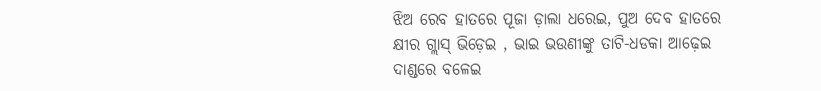ଝିଅ ରେବ ହାତରେ ପୂଜା ଡ଼ାଲା ଧରେଇ, ପୁଅ ଦେବ ହାତରେ କ୍ଷୀର ଗ୍ଲାସ୍‌ ଭିଡ଼େଇ , ଭାଇ ଭଉଣୀଙ୍କୁ ତାଟି-ଧଡକା ଆଢ଼େଇ ଦାଣ୍ଡରେ ବଳେଇ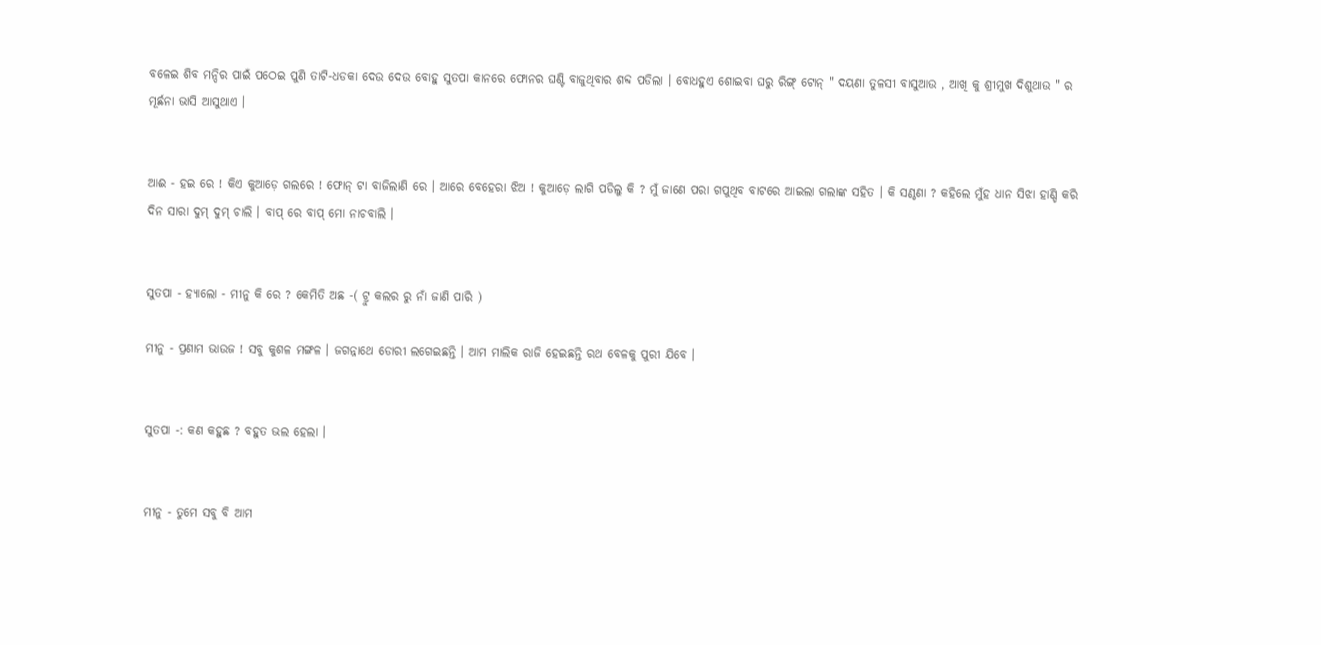ବଳେଇ ଶିବ ମନ୍ଦିର ପାଇଁ ପଠେଇ ପୁଣି ତାଟି-ଧଡକା ଦେଉ ଦେଉ ବୋହୁ ସୁତପା କାନରେ ଫୋନର ଘଣ୍ଟି ବାଜୁଥିବାର ଶବ୍ଦ ପଡିଲା । ବୋଧହୁଏ ଶୋଇବା ଘରୁ ରିଙ୍ଗ୍ ଟୋନ୍ " ଦୟଣା ତୁଳସୀ ବାସୁଆଉ , ଆଖି କୁ ଶ୍ରୀମୁଖ ଦିଶୁଥାଉ " ର ମୂର୍ଛନା ଭାସି ଆସୁଥାଏ ।


ଆଈ - ହଇ ରେ ! କିଏ କୁଆଡ଼େ ଗଲରେ ! ଫୋନ୍‌ ଟା ବାଜିଲାଣି ରେ । ଆରେ ବେହେରା ଝିଅ ! କୁଆଡ଼େ ଲାଗି ପଡିଲୁ କି ? ମୁଁ ଜାଣେ ପରା ଗପୁଥିବ ବାଟରେ ଆଇଲା ଗଲାଙ୍କ ସହିତ । କି ସଣ୍ଠଣା ? କହିଲେ ମୁଁହ ଧାନ ସିଝା ହାଣ୍ଡି କରି ଦିନ ସାରା ଦୁମ୍ ଦୁମ୍ ଚାଲି । ବାପ୍ ରେ ବାପ୍ ମୋ ନାଚବାଲି ।


ସୁତପା - ହ୍ୟାଲୋ - ମୀନୁ କି ରେ ? କେମିତି ଅଛ -( ଟ୍ରୁ କଲର ରୁ ନାଁ ଜାଣି ପାରି )

ମୀନୁ - ପ୍ରଣାମ ଭାଉଜ ! ସବୁ କୁଶଳ ମଙ୍ଗଳ । ଜଗନ୍ନାଥେ ଡୋରୀ ଲଗେଇଛନ୍ତି । ଆମ ମାଲିକ ରାଜି ହେଇଛନ୍ତି ରଥ ବେଳକୁ ପୁରୀ ଯିବେ ।


ସୁତପା -: କଣ କହୁଛ ? ବହୁତ ଭଲ ହେଲା ।


ମୀନୁ - ତୁମେ ସବୁ ବି ଆମ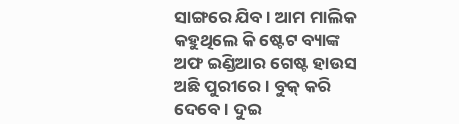ସାଙ୍ଗରେ ଯିବ । ଆମ ମାଲିକ କହୁଥିଲେ କି ଷ୍ଟେଟ ବ୍ୟାଙ୍କ ଅଫ ଇଣ୍ଡିଆର ଗେଷ୍ଟ ହାଉସ ଅଛି ପୁରୀରେ । ବୁକ୍‌ କରି ଦେବେ । ଦୁଇ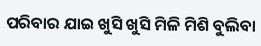ପରିବାର ଯାଇ ଖୁସି ଖୁସି ମିଳି ମିଶି ବୁଲିବା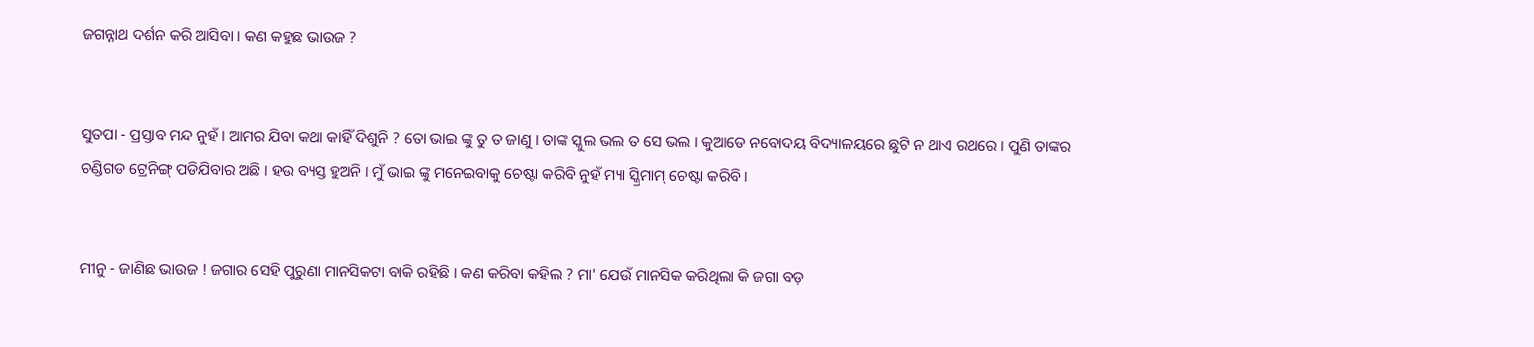ଜଗନ୍ନାଥ ଦର୍ଶନ କରି ଆସିବା । କଣ କହୁଛ ଭାଉଜ ?


ସୁତପା - ପ୍ରସ୍ତାବ ମନ୍ଦ ନୁହଁ । ଆମର ଯିବା କଥା କାହିଁ ଦିଶୁନି ? ତୋ ଭାଇ ଙ୍କୁ ତୁ ତ ଜାଣୁ । ତାଙ୍କ ସ୍କୁଲ ଭଲ ତ ସେ ଭଲ । କୁଆଡେ ନବୋଦୟ ବିଦ୍ୟାଳୟରେ ଛୁଟି ନ ଥାଏ ରଥରେ । ପୁଣି ତାଙ୍କର ଚଣ୍ଡିଗଡ ଟ୍ରେନିଙ୍ଗ୍ ପଡିଯିବାର ଅଛି । ହଉ ବ୍ୟସ୍ତ ହୁଅନି । ମୁଁ ଭାଇ ଙ୍କୁ ମନେଇବାକୁ ଚେଷ୍ଟା କରିବି ନୁହଁ ମ୍ୟା ସ୍କ୍ରିମାମ୍ ଚେଷ୍ଟା କରିବି ।


ମୀନୁ - ଜାଣିଛ ଭାଉଜ ! ଜଗାର ସେହି ପୁରୁଣା ମାନସିକଟା ବାକି ରହିଛି । କଣ କରିବା କହିଲ ? ମା' ଯେଉଁ ମାନସିକ କରିଥିଲା କି ଜଗା ବଡ଼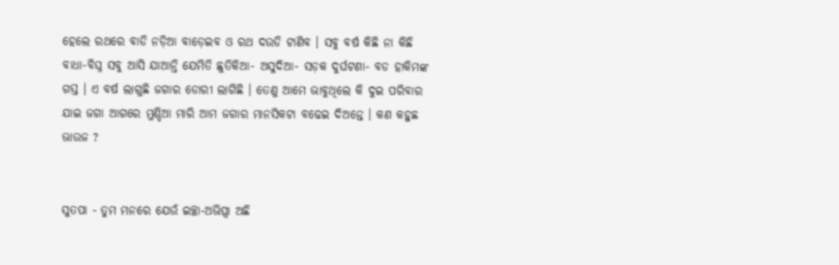ହେଲେ ରଥରେ ବାଡି ନଡ଼ିଆ ବାଡ଼େଇବ ଓ ରଥ ଦଉଡି ଟାଣିବ । ସବୁ ବର୍ଷ କିଛି ନା କିଛି ବାଧା-ବିଘ୍ନ ସବୁ ଆସି ଯାଆନ୍ତି ଯେମିତି ଛୁତିକିଆ- ଅସୁଦିଆ- ସଡ଼କ ଦୁର୍ଘଟଣା- ବଡ ହାକିମଙ୍କ ଗସ୍ତ । ଏ ବର୍ଷ ଲାଗୁଛି ଜଗାର ଡୋରୀ ଲାଗିଛି । ତେଣୁ ଆମେ ଭାବୁଥିଲେ କି ଦୁଇ ପରିବାର ଯାଇ ଜଗା ଆଗରେ ମୁଣ୍ଡିଆ ମାରି ଆମ ଜଗାର ମାନସିକଟା ବଢେଇ ଦିଅନ୍ତେ । କଣ କହୁଛ ଭାଉଜ ?


ସୁତପା - ତୁମ ମନରେ ଯେଉଁ ଇଚ୍ଛା-ଅଭିପ୍ସା ଅଛି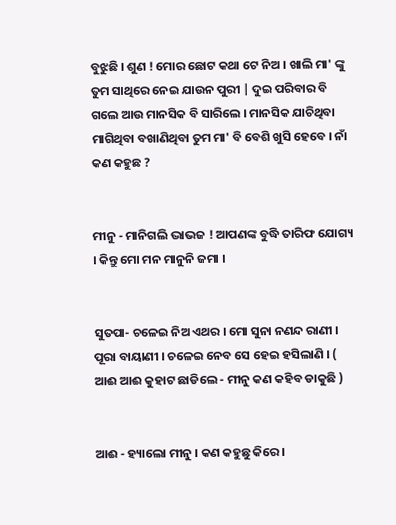ବୁଝୁଛି । ଶୁଣ ! ମୋର ଛୋଟ କଥା ଟେ ନିଅ । ଖାଲି ମା' ଙ୍କୁ ତୁମ ସାଥିରେ ନେଇ ଯାଉନ ପୁରୀ | ଦୁଇ ପରିବାର ବି ଗଲେ ଆଉ ମାନସିକ ବି ସାରିଲେ । ମାନସିକ ଯାଚିଥିବା ମାଗିଥିବା ବଖାଣିଥିବା ତୁମ ମା' ବି ବେଶି ଖୁସି ହେବେ । ନାଁ କଣ କହୁଛ ?


ମୀନୁ - ମାନିଗଲି ଦ୍ଭାଭଜ ! ଆପଣଙ୍କ ବୁଦ୍ଧି ତାରିଫ ଯୋଗ୍ୟ । କିନ୍ତୁ ମୋ ମନ ମାନୁନି ଜମା ।


ସୁତପା- ଚଳେଇ ନିଅ ଏଥର । ମୋ ସୁନା ନଣନ୍ଦ ରାଣୀ । ପୂରା ବାୟାଣୀ । ଚଳେଇ ନେବ ସେ ହେଇ ହସିଲାଣି । ( ଆଈ ଆଈ କୁହାଟ ଛାଡିଲେ - ମୀନୁ କଣ କହିବ ଡାକୁଛି )


ଆଈ - ହ୍ୟାଲୋ ମୀନୁ । କଣ କହୁଛୁ କିରେ ।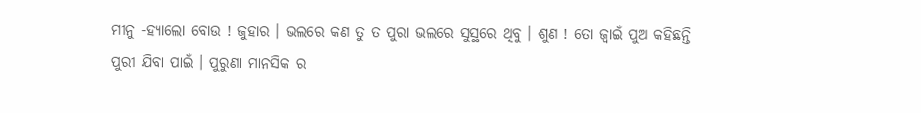ମୀନୁ -ହ୍ୟାଲୋ ବୋଉ ! ଜୁହାର । ଭଲରେ କଣ ତୁ ତ ପୁରା ଭଲରେ ସୁସ୍ଥରେ ଥିବୁ । ଶୁଣ ! ତୋ ଜ୍ଵାଇଁ ପୁଅ କହିଛନ୍ତି ପୁରୀ ଯିବା ପାଇଁ । ପୁରୁଣା ମାନସିକ ର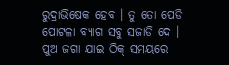ରୁଦ୍ରାଭିଷେକ ହେବ । ତୁ ତୋ ପେଡି ପୋଟଳା ବ୍ୟାଗ ସବୁ ସଜାଡି ଦେ । ପୁଅ ଜଗା ଯାଇ ଠିକ୍ ସମୟରେ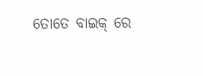ତୋତେ ବାଇକ୍ ରେ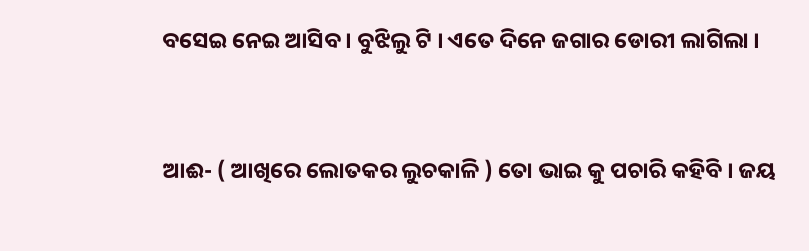ବସେଇ ନେଇ ଆସିବ । ବୁଝିଲୁ ଟି । ଏତେ ଦିନେ ଜଗାର ଡୋରୀ ଲାଗିଲା ।


ଆଈ- ( ଆଖିରେ ଲୋତକର ଲୁଚକାଳି ) ତୋ ଭାଇ କୁ ପଚାରି କହିବି । ଜୟ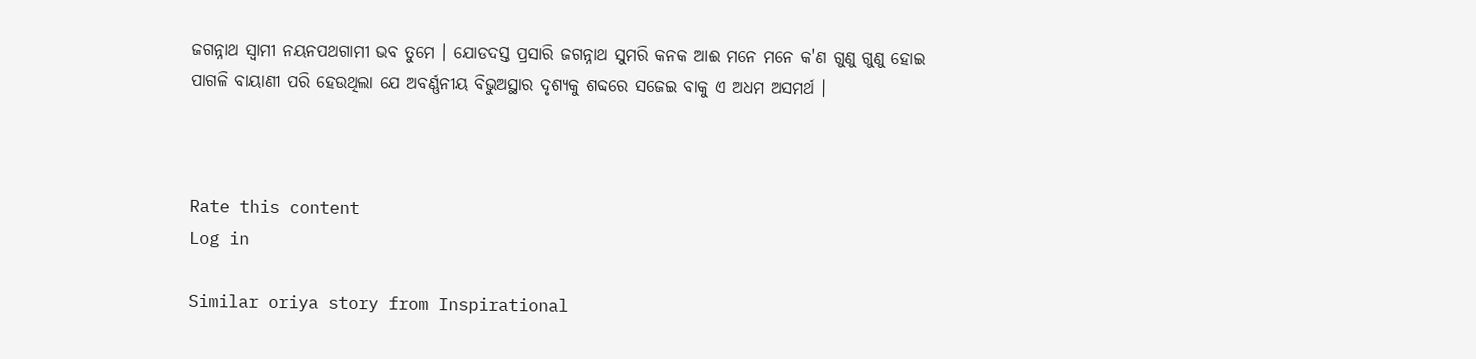ଜଗନ୍ନାଥ ସ୍ଵାମୀ ନୟନପଥଗାମୀ ଭବ ତୁମେ । ଯୋଡଦସ୍ତ ପ୍ରସାରି ଜଗନ୍ନାଥ ସୁମରି କନକ ଆଈ ମନେ ମନେ କ'ଣ ଗୁଣୁ ଗୁଣୁ ହୋଇ ପାଗଳି ବାୟାଣୀ ପରି ହେଉଥିଲା ଯେ ଅବର୍ଣ୍ଣନୀୟ ବିଭୁଅସ୍ଥାର ଦୃଶ୍ୟକୁ ଶବ୍ଦରେ ସଜେଇ ବାକୁ ଏ ଅଧମ ଅସମର୍ଥ ।



Rate this content
Log in

Similar oriya story from Inspirational